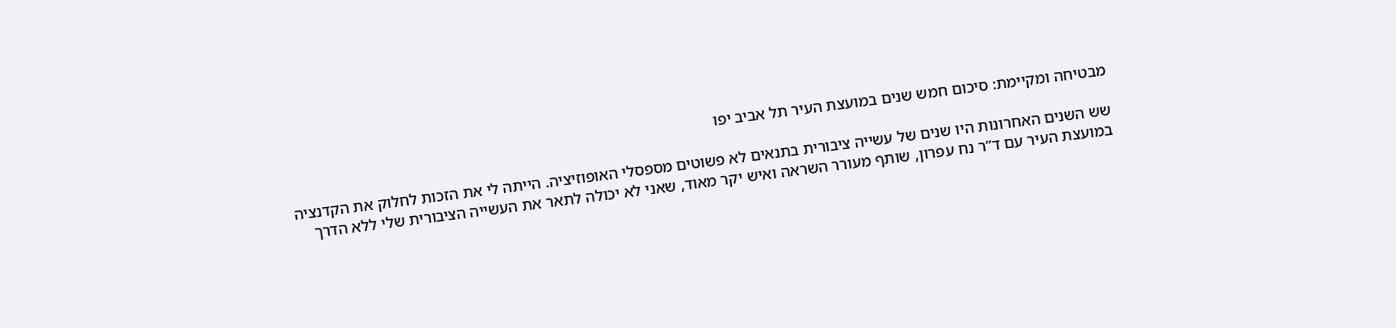מבטיחה ומקיימת: סיכום חמש שנים במועצת העיר תל אביב יפו

שש השנים האחרונות היו שנים של עשייה ציבורית בתנאים לא פשוטים מספסלי האופוזיציה. הייתה לי את הזכות לחלוק את הקדנציה במועצת העיר עם ד”ר נח עפרון, שותף מעורר השראה ואיש יקר מאוד, שאני לא יכולה לתאר את העשייה הציבורית שלי ללא הדרך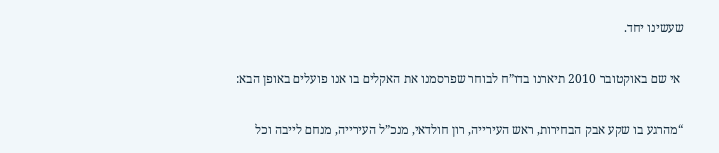שעשינו יחד.

 אי שם באוקטובר 2010 תיארנו בדו”ח לבוחר שפרסמנו את האקלים בו אנו פועלים באופן הבא:

“מהרגע בו שקע אבק הבחירות, ראש העירייה, רון חולדאי, מנכ”ל העירייה, מנחם לייבה וכל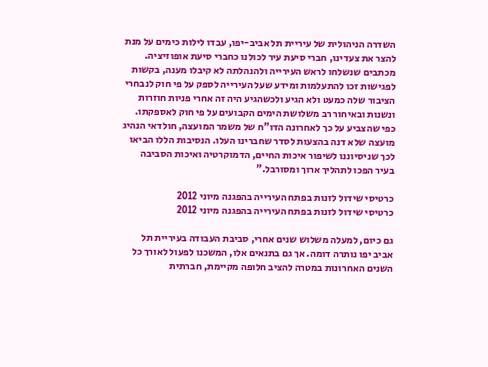השדרה הניהולית של עיריית תל אביב-יפו, עבדו לילות כימים על מנת להצר את צעדינו, חברי סיעת עיר לכולנו כחברי סיעת אופוזיציה. מכתבים שנשלחו לראש העירייה ולהנהלתה לא קיבלו מענה, בקשות לפגישות זכו להתעלמות ומידע שעל העירייה לספק על פי חוק לנבחרי הציבור שלה כמעט ולא הגיע ולכשהגיע היה זה אחרי פניות חוזרות ונשנות ובאיחור רב משלושת הימים הקבועים על פי חוק לאספקתו. כפי שהצביע על כך לאחרונה הדו”ח של משמר המועצה, חולדאי הנהיג מועצה שלא דנה בהצעות לסדר שחברינו העלו. הנסיבות הללו הביאו לכך שניסיוננו לשיפור איכות החיים, הדמוקרטיה ואיכות הסביבה בעיר הפכו לתהליך ארוך ומסורבל.”

כרטיסי שידול לזנות בפתח העירייה בהפגנה מיוני 2012
כרטיסי שידול לזנות בפתח העירייה בהפגנה מיוני 2012

גם כיום, למעלה משלוש שנים אחרי, סביבת העבודה בעיריית תל אביב יפו נותרה דומה. אך גם בתנאים אלו, המשכנו לפעול לאורך כל השנים האחרונות במטרה להציב חלופה מקיימת, חברתית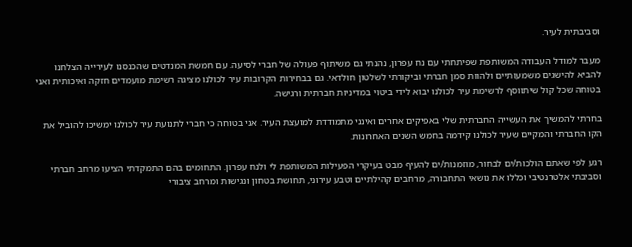וסביבתית לעיר.

מעבר למודל העבודה המשותפת שפיתחתי עם נח עפרון, נהנתי גם משיתוף פעולה של חברי לסיעה. עם חמשת המנדטים שהכנסנו לעירייה הצלחנו להביא להישגים משמעותיים ולהוות סמן חברתי וביקורתי לשלטון חולדאי. גם בבחירות הקרובות עיר לכולנו מציגה רשימת מועמדים חזקה ואיכותית ואני בטוחה שכל קול שיתווסף לרשימת עיר לכולנו יבוא לידי ביטוי במדיניות חברתית ורגישה.

בחרתי להמשיך את העשייה החברתית שלי באפיקים אחרים ואינני מתמודדת למועצת העיר. אני בטוחה כי חברי לתנועת עיר לכולנו ימשיכו להוביל את הקו החברתי והמקיים שעיר לכולנו קידמה בחמש השנים האחרונות.

רגע לפי שאתם הולכות/ים לבחור, מוזמנות/ים להעיף מבט בעיקרי הפעילות המשותפת לי ולנח עפרון. התחומים בהם התמקדתי הציעו מרחב חברתי וסביבתי אלטרנטיבי וכללו את נושאי התחבורה, מרחבים קהילתיים וטבע עירוני, תחושת בטחון ונגישות ומרחב ציבורי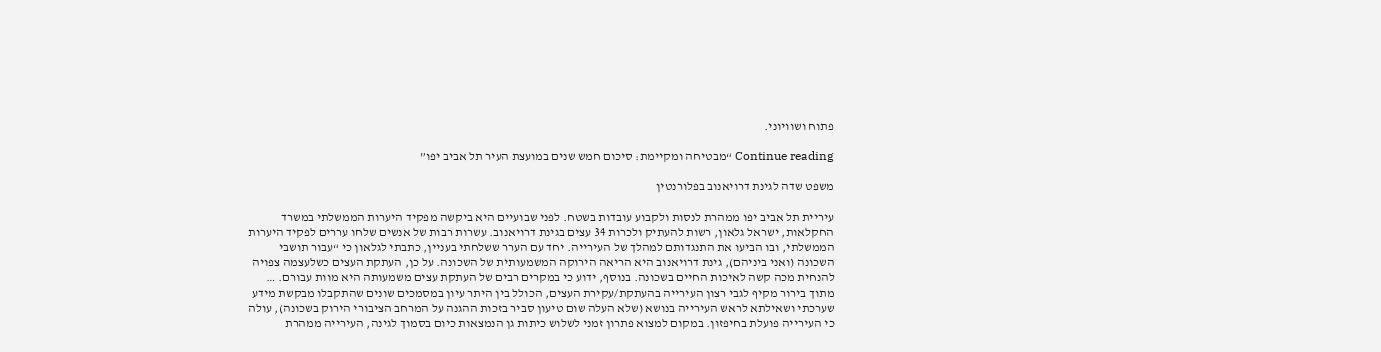פתוח ושוויוני.

Continue reading “מבטיחה ומקיימת: סיכום חמש שנים במועצת העיר תל אביב יפו”

משפט שדה לגינת דרויאנוב בפלורנטין

עיריית תל אביב יפו ממהרת לנסות ולקבוע עובדות בשטח. לפני שבועיים היא ביקשה מפקיד היערות הממשלתי במשרד החקלאות, ישראל גלאון, רשות להעתיק ולכרות 34 עצים בגינת דרויאנוב. עשרות רבות של אנשים שלחו עררים לפקיד היערות הממשלתי, ובו הביעו את התנגדותם למהלך של העירייה. יחד עם הערר ששלחתי בעניין, כתבתי לגלאון כי “עבור תושבי השכונה (ואני ביניהם), גינת דרויאנוב היא הריאה הירוקה המשמעותית של השכונה. על כן, העתקת העצים כשלעצמה צפויה להנחית מכה קשה לאיכות החיים בשכונה. בנוסף, ידוע כי במקרים רבים של העתקת עצים משמעותה היא מוות עבורם. … מתוך בירור מקיף לגבי רצון העירייה בהעתקת/עקירת העצים, הכולל בין היתר עיון במסמכים שונים שהתקבלו מבקשת מידע שערכתי ושאילתא לראש העירייה בנושא (שלא העלה שום טיעון סביר בזכות ההגנה על המרחב הציבורי הירוק בשכונה), עולה כי העירייה פועלת בחיפזון. במקום למצוא פתרון זמני לשלוש כיתות גן הנמצאות כיום בסמוך לגינה, העירייה ממהרת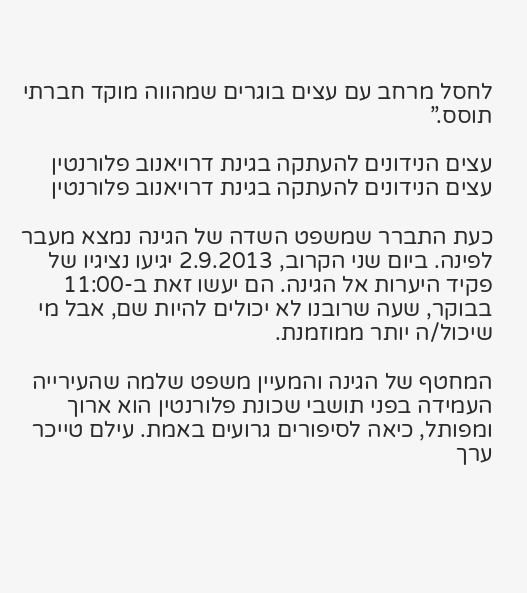לחסל מרחב עם עצים בוגרים שמהווה מוקד חברתי תוסס.”

עצים הנידונים להעתקה בגינת דרויאנוב פלורנטין
עצים הנידונים להעתקה בגינת דרויאנוב פלורנטין

כעת התברר שמשפט השדה של הגינה נמצא מעבר לפינה. ביום שני הקרוב, 2.9.2013 יגיעו נציגיו של פקיד היערות אל הגינה. הם יעשו זאת ב-11:00 בבוקר, שעה שרובנו לא יכולים להיות שם, אבל מי שיכול/ה יותר ממוזמנת.

המחטף של הגינה והמעיין משפט שלמה שהעירייה העמידה בפני תושבי שכונת פלורנטין הוא ארוך ומפותל, כיאה לסיפורים גרועים באמת. עילם טייכר ערך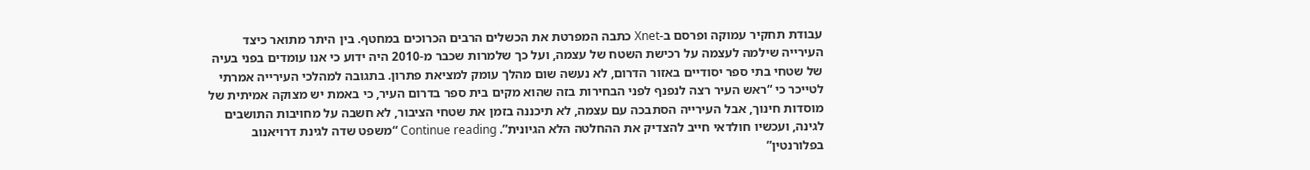עבודת תחקיר עמוקה ופרסם ב-Xnet כתבה המפרטת את הכשלים הרבים הכרוכים במחטף. בין היתר מתואר כיצד העירייה שילמה לעצמה על רכישת השטח של עצמה, ועל כך שלמרות שכבר מ-2010 היה ידוע כי אנו עומדים בפני בעיה של שטחי בתי ספר יסודיים באזור הדרום, לא נעשה שום מהלך עומק למציאת פתרון. בתגובה למהלכי העירייה אמרתי לטייכר כי “ראש העיר רצה לנפנף לפני הבחירות בזה שהוא מקים בית ספר בדרום העיר, כי באמת יש מצוקה אמיתית של מוסדות חינוך, אבל העירייה הסתבכה עם עצמה, לא תיכננה בזמן את שטחי הציבור, לא חשבה על מחויבות התושבים לגינה, ועכשיו חולדאי חייב להצדיק את ההחלטה הלא הגיונית”. Continue reading “משפט שדה לגינת דרויאנוב בפלורנטין”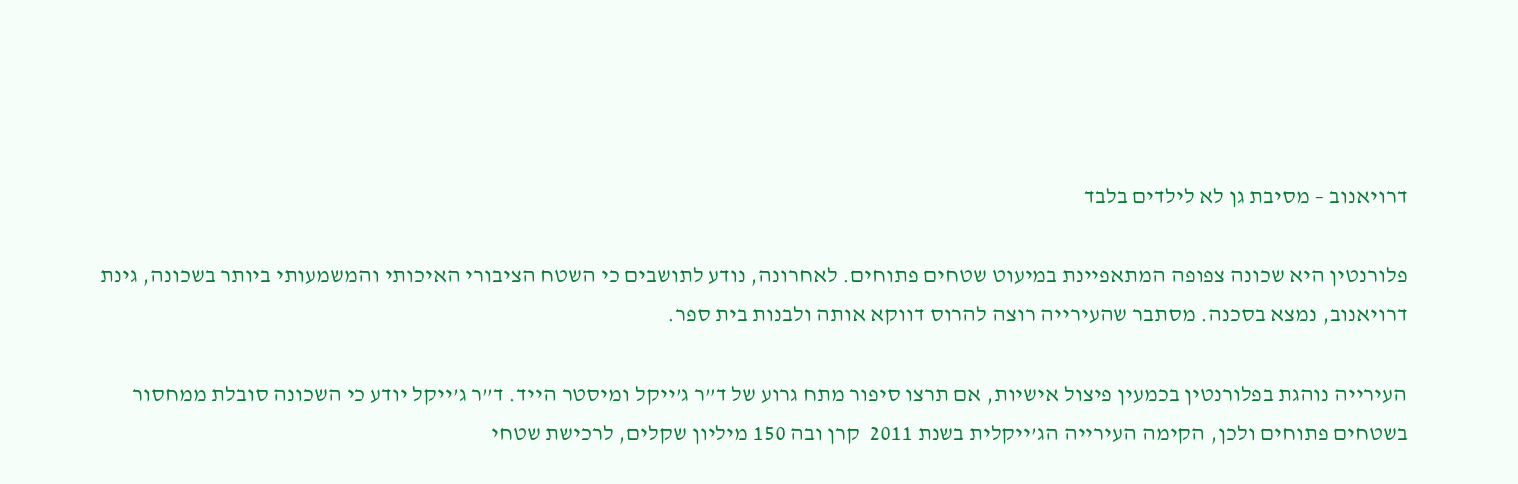דרויאנוב – מסיבת גן לא לילדים בלבד

פלורנטין היא שכונה צפופה המתאפיינת במיעוט שטחים פתוחים. לאחרונה, נודע לתושבים כי השטח הציבורי האיכותי והמשמעותי ביותר בשכונה, גינת דרויאנוב, נמצא בסכנה. מסתבר שהעירייה רוצה להרוס דווקא אותה ולבנות בית ספר.

העירייה נוהגת בפלורנטין בכמעין פיצול אישיות, אם תרצו סיפור מתח גרוע של ד”ר ג’ייקל ומיסטר הייד. ד”ר ג’ייקל יודע כי השכונה סובלת ממחסור בשטחים פתוחים ולכן, הקימה העירייה הג’ייקלית בשנת 2011  קרן ובה 150 מיליון שקלים, לרכישת שטחי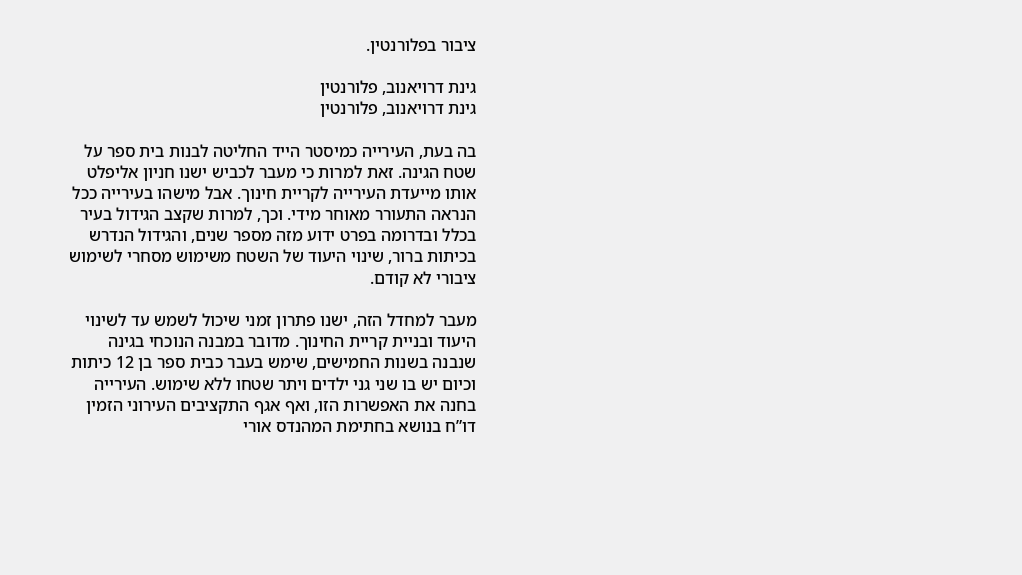ציבור בפלורנטין.

גינת דרויאנוב, פלורנטין
גינת דרויאנוב, פלורנטין

בה בעת, העירייה כמיסטר הייד החליטה לבנות בית ספר על שטח הגינה. זאת למרות כי מעבר לכביש ישנו חניון אליפלט אותו מייעדת העירייה לקריית חינוך. אבל מישהו בעירייה ככל הנראה התעורר מאוחר מידי. וכך, למרות שקצב הגידול בעיר בכלל ובדרומה בפרט ידוע מזה מספר שנים, והגידול הנדרש בכיתות ברור, שינוי היעוד של השטח משימוש מסחרי לשימוש ציבורי לא קודם.

מעבר למחדל הזה, ישנו פתרון זמני שיכול לשמש עד לשינוי היעוד ובניית קריית החינוך. מדובר במבנה הנוכחי בגינה שנבנה בשנות החמישים, שימש בעבר כבית ספר בן 12 כיתות וכיום יש בו שני גני ילדים ויתר שטחו ללא שימוש. העירייה בחנה את האפשרות הזו, ואף אגף התקציבים העירוני הזמין דו”ח בנושא בחתימת המהנדס אורי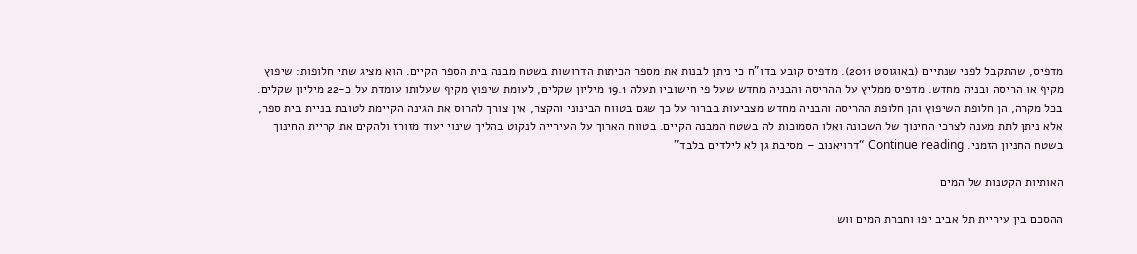מדפיס, שהתקבל לפני שנתיים (באוגוסט 2011). מדפיס קובע בדו”ח כי ניתן לבנות את מספר הכיתות הדרושות בשטח מבנה בית הספר הקיים. הוא מציג שתי חלופות: שיפוץ מקיף או הריסה ובניה מחדש. מדפיס ממליץ על ההריסה והבניה מחדש שעל פי חישוביו תעלה 19.1 מיליון שקלים, לעומת שיפוץ מקיף שעלותו עומדת על כ-22 מיליון שקלים. בכל מקרה, הן חלופת השיפוץ והן חלופת ההריסה והבניה מחדש מצביעות בברור על כך שגם בטווח הבינוני והקצר, אין צורך להרוס את הגינה הקיימת לטובת בניית בית ספר, אלא ניתן לתת מענה לצרכי החינוך של השכונה ואלו הסמוכות לה בשטח המבנה הקיים. בטווח הארוך על העירייה לנקוט בהליך שינוי יעוד מזורז ולהקים את קריית החינוך בשטח החניון הזמני. Continue reading “דרויאנוב – מסיבת גן לא לילדים בלבד”

האותיות הקטנות של המים

ההסכם בין עיריית תל אביב יפו וחברת המים ווש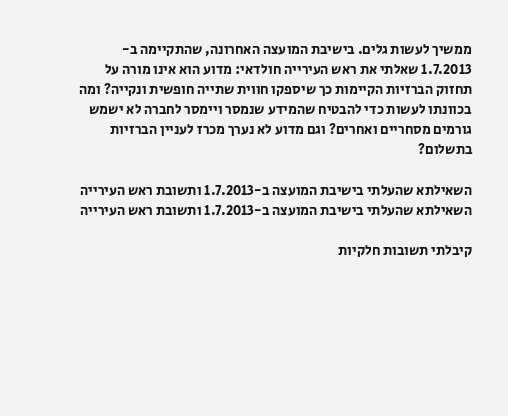ממשיך לעשות גלים. בישיבת המועצה האחרונה, שהתקיימה ב- 1.7.2013 שאלתי את ראש העירייה חולדאי: מדוע הוא אינו מורה על תחזוק הברזיות הקיימות כך שיספקו חווית שתייה חופשית ונקייה? ומה בכוונתו לעשות כדי להבטיח שהמידע שנמסר ויימסר לחברה לא ישמש גורמים מסחריים ואחרים? וגם מדוע לא נערך מכרז לעניין הברזיות בתשלום?

השאילתא שהעלתי בישיבת המועצה ב-1.7.2013 ותשובת ראש העירייה
השאילתא שהעלתי בישיבת המועצה ב-1.7.2013 ותשובת ראש העירייה

קיבלתי תשובות חלקיות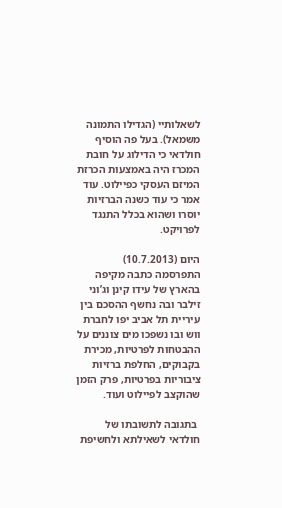לשאלותיי (הגדילו התמונה משמאל). בעל פה הוסיף חולדאי כי הדילוג על חובת המכרז היה באמצעות הכרזת המיזם העסקי כפיילוט. עוד אמר כי עוד כשנה הברזיות יוסרו ושהוא בכלל התנגד לפרויקט.

היום (10.7.2013) התפרסמה כתבה מקיפה בהארץ של עידו קינן וג’וני זילבר ובה נחשף ההסכם בין עיריית תל אביב יפו לחברת ווש ובו נשפכו מים צוננים על ההבטחות לפרטיות, מכירת בקבוקים, החלפת ברזיות ציבוריות בפרטיות, פרק הזמן שהוקצב לפיילוט ועוד.

 בתגובה לתשובתו של חולדאי לשאילתא ולחשיפת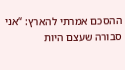ההסכם אמרתי להארץ: “אני סבורה שעצם היות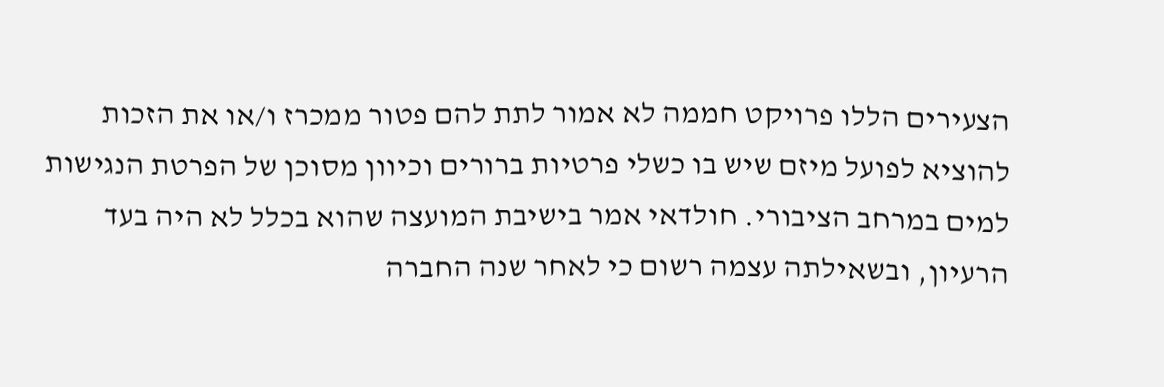הצעירים הללו פרויקט חממה לא אמור לתת להם פטור ממכרז ו/או את הזכות להוציא לפועל מיזם שיש בו כשלי פרטיות ברורים וכיוון מסוכן של הפרטת הנגישות למים במרחב הציבורי. חולדאי אמר בישיבת המועצה שהוא בכלל לא היה בעד הרעיון, ובשאילתה עצמה רשום כי לאחר שנה החברה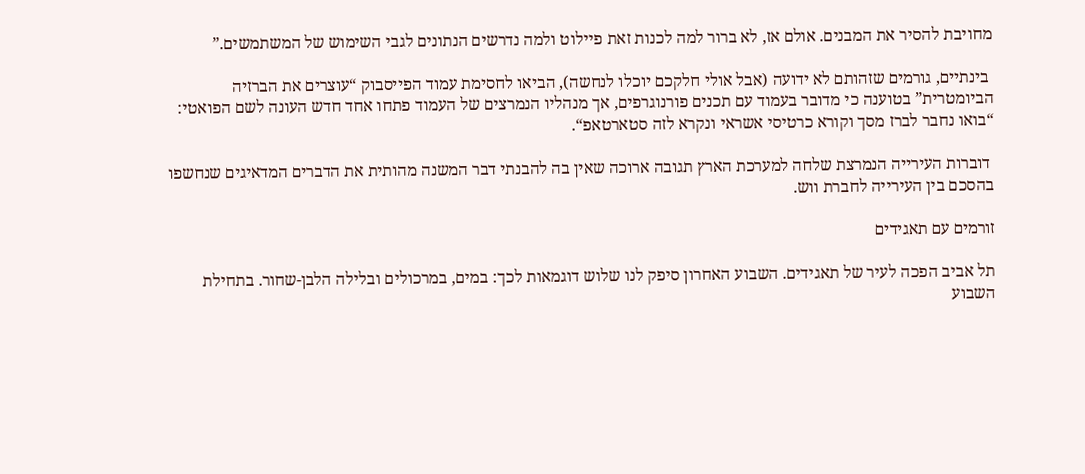מחויבת להסיר את המבנים. אולם אז, לא ברור למה לכנות זאת פיילוט ולמה נדרשים הנתונים לגבי השימוש של המשתמשים.”

 בינתיים, גורמים שזהותם לא ידועה (אבל אולי חלקכם יוכלו לנחשה), הביאו לחסימת עמוד הפייסבוק “עוצרים את הברזיה הביומטרית” בטוענה כי מדובר בעמוד עם תכנים פורנוגרפים, אך מנהליו הנמרצים של העמוד פתחו אחד חדש העונה לשם הפואטי: “בואו נחבר לברז מסך וקורא כרטיסי אשראי ונקרא לזה סטארטאפ“.

 דוברות העירייה הנמרצת שלחה למערכת הארץ תגובה ארוכה שאין בה להבנתי דבר המשנה מהותית את הדברים המדאיגים שנחשפו בהסכם בין העירייה לחברת ווש.

זורמים עם תאגידים

תל אביב הפכה לעיר של תאגידים. השבוע האחרון סיפק לנו שלוש דוגמאות לכך: במים, במרכולים ובלילה הלבן-שחור. בתחילת השבוע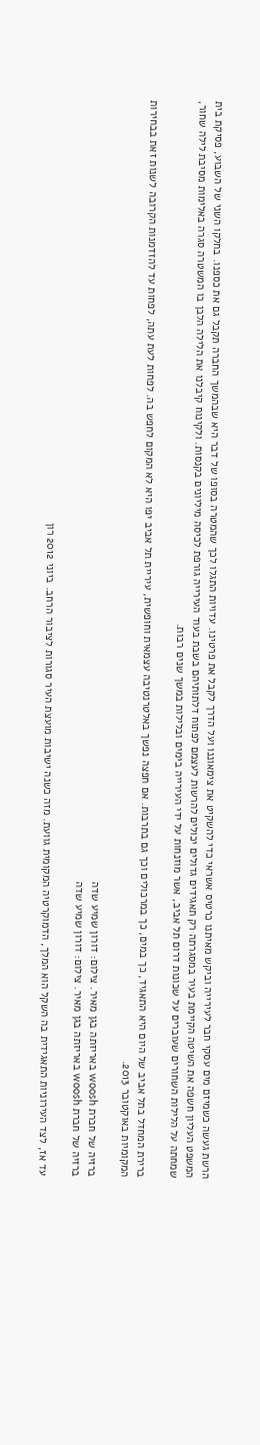הרשת געשה כשמיזם מים עסקי חבר לעירייה וביקש מאיתנו כרטיס אשראי כדי להשקיט את צימאוננו ועל הדרך לקבל את פרטינו. עדויות התגלו לכך שהמטרה בסופו של דבר היא שבהמשך החברה תקבל גם את כספנו. בחלקו השני של השבוע, פסיקת בית המשפט העליון חשפה את השיטה הקיימת בעיר במסגרתה רק תאגידים גדולים יכולים להרשות לעצמם לפתוח דלתותיהם בשבת בעוד העירייה גורפת לכיסה מיליונים בקנסות. ולקינוח קיבלנו את הלילה הלבן בו המשטרה סגרה באלימות מסיבת לילה שחור, שמחתה על הלילות השחורים שעוברים על שכונות דרום תל אביב, אשר מוזנחות על ידי העירייה בימים ובלילות במשך שנים רבות.

ברירת המחדל בתל אביב של היום היא התאגיד, כך במים, כך במרכולים וכך גם בתרבות. אם חפצה נפשך באלטרנטיבה עצמאית וחופשית, עיריית תל אביב יפו היא לא המקום לחפש בה. לפחות לעת עתה, לפחות עד להזדמנות הקרובה לשנות זאת בבחירות המקומיות באוקטובר 2013.

ברזיה של חברת woosh באריזתה בגן מאיר. צילום: דורון שמיע שדה
ברזיה של חברת woosh באריזתה בגן מאיר. צילום: דורון שמיע שדה

עד אז, לצד העירוניות התאגידית בה השקל הוא המלך, הדמוקרטיה המקומית גוועת. מזה כשנה ישיבות מועצת העיר סגורות לציבור הרחב. ביוני 2012 רון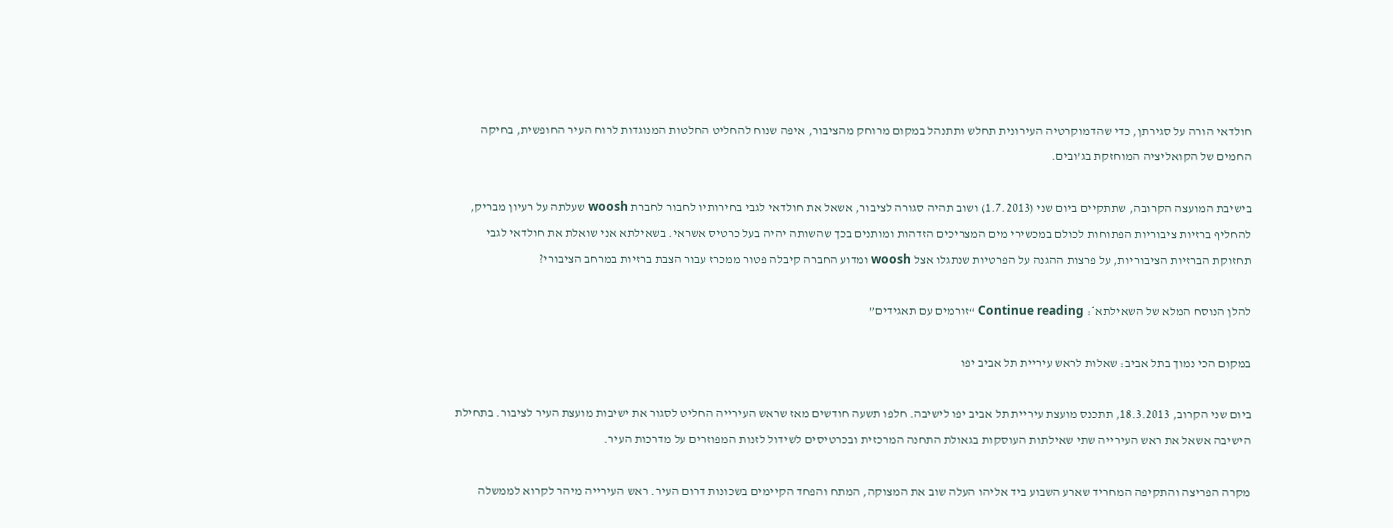חולדאי הורה על סגירתן, כדי שהדמוקרטיה העירונית תחלש ותתנהל במקום מרוחק מהציבור, איפה שנוח להחליט החלטות המנוגדות לרוח העיר החופשית, בחיקה החמים של הקואליציה המוחזקת בג’ובים.

בישיבת המועצה הקרובה, שתתקיים ביום שני (1.7.2013) ושוב תהיה סגורה לציבור, אשאל את חולדאי לגבי בחירותיו לחבור לחברת woosh שעלתה על רעיון מבריק, להחליף ברזיות ציבוריות הפתוחות לכולם במכשירי מים המצריכים הזדהות ומותנים בכך שהשותה יהיה בעל כרטיס אשראי. בשאילתא אני שואלת את חולדאי לגבי תחזוקת הברזיות הציבוריות, על פרצות ההגנה על הפרטיות שנתגלו אצל woosh ומדוע החברה קיבלה פטור ממכרז עבור הצבת ברזיות במרחב הציבורי?

להלן הנוסח המלא של השאילתא*: Continue reading “זורמים עם תאגידים”

במקום הכי נמוך בתל אביב: שאלות לראש עיריית תל אביב יפו

ביום שני הקרוב, 18.3.2013, תתכנס מועצת עיריית תל אביב יפו לישיבה. חלפו תשעה חודשים מאז שראש העירייה החליט לסגור את ישיבות מועצת העיר לציבור. בתחילת הישיבה אשאל את ראש העירייה שתי שאילתות העוסקות בגאולת התחנה המרכזית ובכרטיסים לשידול לזנות המפוזרים על מדרכות העיר.

מקרה הפריצה והתקיפה המחריד שארע השבוע ביד אליהו העלה שוב את המצוקה, המתח והפחד הקיימים בשכונות דרום העיר. ראש העירייה מיהר לקרוא לממשלה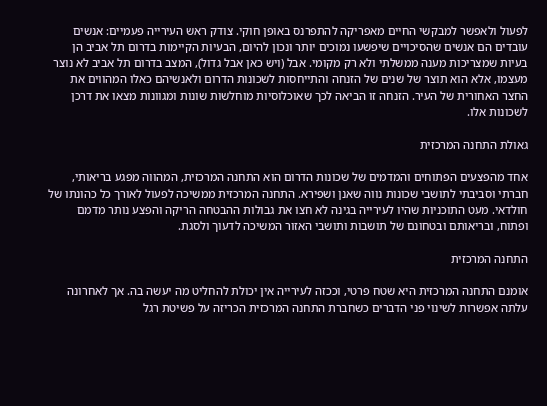לפעול ולאפשר למבקשי החיים מאפריקה להתפרנס באופן חוקי. צודק ראש העירייה פעמיים: אנשים עובדים הם אנשים שהסיכויים שיפשעו נמוכים יותר ונכון להיום, הבעיות הקיימות בדרום תל אביב הן בעיות שמצריכות מענה ממשלתי ולא רק מקומי. אבל (ויש כאן אבל גדול), המצב בדרום תל אביב לא נוצר מעצמו, אלא הוא תוצר של שנים של הזנחה והתייחסות לשכונות הדרום ולאנשיהם כאלו המהווים את החצר האחורית של העיר. הזנחה זו הביאה לכך שאוכלוסיות מוחלשות שונות ומגוונות מצאו את דרכן לשכונות אלו.

גאולת התחנה המרכזית

אחד מהפצעים הפתוחים והמדמים של שכונות הדרום הוא התחנה המרכזית, המהווה מפגע בריאותי, חברתי וסביבתי לתושבי שכונות נווה שאנן ושפירא. התחנה המרכזית ממשיכה לפעול לאורך כל כהונתו של חולדאי. מעט התוכניות שהיו לעירייה בגינה לא חצו את גבולות ההבטחה הריקה והפצע נותר מדמם ופתוח, ובריאותם ובטחונם של תושבות ותושבי האזור המשיכה לדעוך ולסגת.

התחנה המרכזית

אומנם התחנה המרכזית היא שטח פרטי, וככזה לעירייה אין יכולת להחליט מה יעשה בה. אך לאחרונה עלתה אפשרות לשינוי פני הדברים כשחברת התחנה המרכזית הכריזה על פשיטת רגל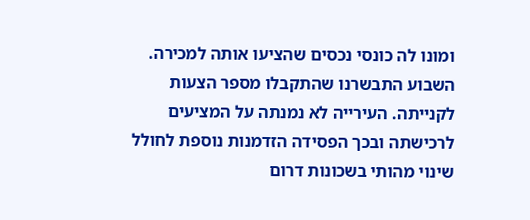ומונו לה כונסי נכסים שהציעו אותה למכירה. השבוע התבשרנו שהתקבלו מספר הצעות לקנייתה. העירייה לא נמנתה על המציעים לרכישתה ובכך הפסידה הזדמנות נוספת לחולל שינוי מהותי בשכונות דרום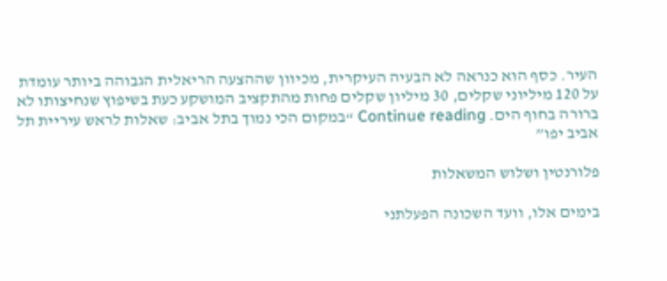העיר. כסף הוא כנראה לא הבעיה העיקרית, מכיוון שההצעה הריאלית הגבוהה ביותר עומדת על 120 מיליוני שקלים, 30 מיליון שקלים פחות מהתקציב המושקע כעת בשיפוץ שנחיצותו לא ברורה בחוף הים. Continue reading “במקום הכי נמוך בתל אביב: שאלות לראש עיריית תל אביב יפו”

פלורנטין ושלוש המשאלות

בימים אלו, וועד השכונה הפעלתני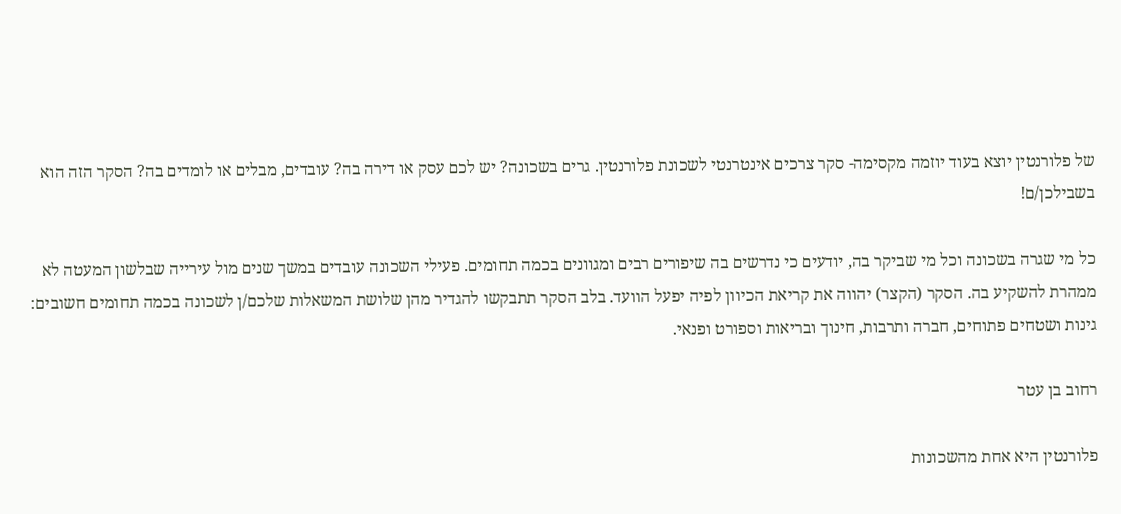של פלורנטין יוצא בעוד יוזמה מקסימה- סקר צרכים אינטרנטי לשכונת פלורנטין. גרים בשכונה? יש לכם עסק או דירה בה? עובדים, מבלים או לומדים בה? הסקר הזה הוא בשבילכן/ם!

כל מי שגרה בשכונה וכל מי שביקר בה, יודעים כי נדרשים בה שיפורים רבים ומגוונים בכמה תחומים. פעילי השכונה עובדים במשך שנים מול עירייה שבלשון המעטה לא ממהרת להשקיע בה. הסקר (הקצר) יהווה את קריאת הכיוון לפיה יפעל הוועד. בלב הסקר תתבקשו להגדיר מהן שלושת המשאלות שלכם/ן לשכונה בכמה תחומים חשובים: גינות ושטחים פתוחים, חברה ותרבות, חינוך ובריאות וספורט ופנאי.

רחוב בן עטר

פלורנטין היא אחת מהשכונות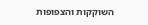השוקקות והצפופות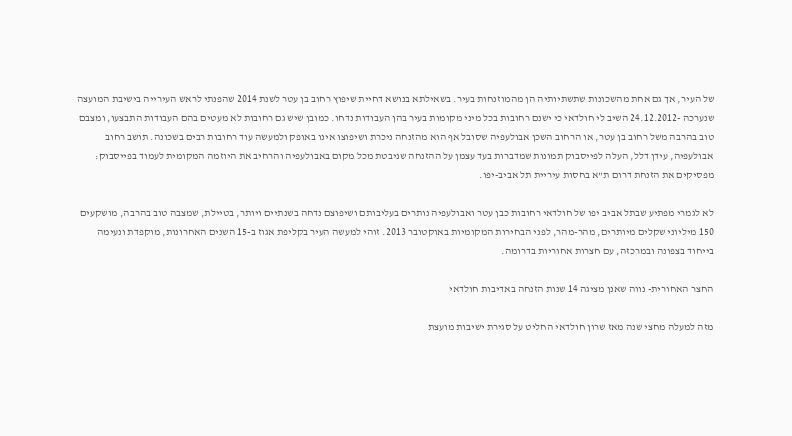של העיר, אך גם אחת מהשכונות שתשתיותיה הן מהמוזנחות בעיר. בשאילתא בנושא דחיית שיפוץ רחוב בן עטר לשנת 2014 שהפנתי לראש העירייה בישיבת המועצה שנערכה -24.12.2012 השיב לי חולדאי כי ישנם רחובות בכל מיני מקומות בעיר בהן העבודות נדחו. כמובן שיש גם רחובות לא מעטים בהם העבודות התבצעו, ומצבם טוב בהרבה משל רחוב בן עטר, או הרחוב השכן אבולעפיה שסובל אף הוא מהזנחה ניכרת ושיפוצו אינו באופק ולמעשה עוד רחובות רבים בשכונה. תושב רחוב אבולעפיה, עידן דלל, העלה לפייסבוק תמונות שמדברות בעד עצמן על ההזנחה שניבטת מכל מקום באבולעפיה והרחיב את היוזמה המקומית לעמוד בפייסבוק: מפסיקים את הזנחת דרום ת”א בחסות עיריית תל אביב-יפו.

לא לגמרי מפתיע שבתל אביב יפו של חולדאי רחובות כבן עטר ואבולעפיה נותרים בעליבותם ושיפוצם נדחה בשנתיים ויותר, בטיילת, שמצבה טוב בהרבה, מושקעים 150 מיליוני שקלים מיותרים, מהר-מהר, לפני הבחירות המקומיות באוקטובר 2013. זוהי למעשה העיר בקליפת אגוז ב-15 השנים האחרונות, מוקפדת ונעימה בייחוד בצפונה ובמרכזה, עם חצרות אחוריות בדרומה.

החצר האחורית- נווה שאנן מציגה 14 שנות הזנחה באדיבות חולדאי

מזה למעלה מחצי שנה מאז שרון חולדאי החליט על סגירת ישיבות מועצת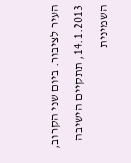העיר לציבור. ביום שני הקרוב, 14.1.2013, תתקיים הישיבה השמינית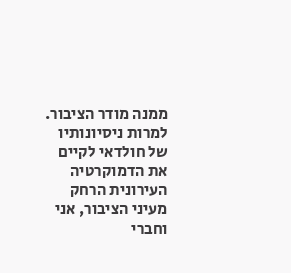ממנה מודר הציבור. למרות ניסיונותיו של חולדאי לקיים את הדמוקרטיה העירונית הרחק מעיני הציבור, אני וחברי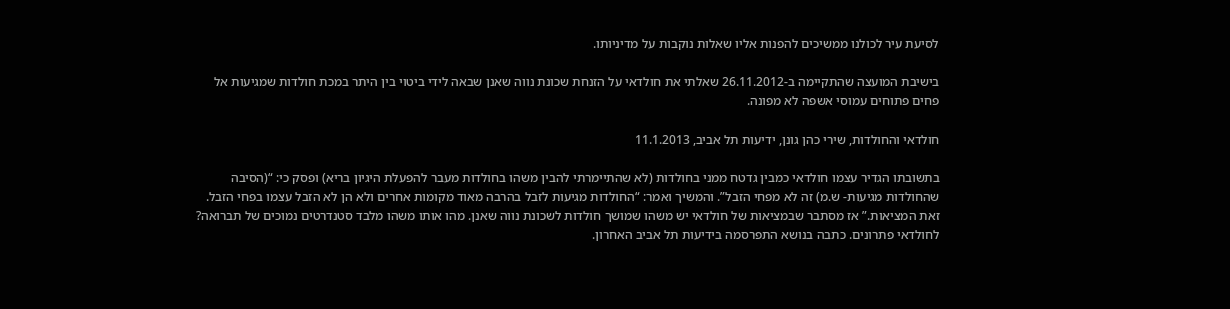לסיעת עיר לכולנו ממשיכים להפנות אליו שאלות נוקבות על מדיניותו.

בישיבת המועצה שהתקיימה ב-26.11.2012 שאלתי את חולדאי על הזנחת שכונת נווה שאנן שבאה לידי ביטוי בין היתר במכת חולדות שמגיעות אל פחים פתוחים עמוסי אשפה לא מפונה.

חולדאי והחולדות, שירי כהן גונן, ידיעות תל אביב, 11.1.2013

בתשובתו הגדיר עצמו חולדאי כמבין גדטח ממני בחולדות (לא שהתיימרתי להבין משהו בחולדות מעבר להפעלת היגיון בריא) ופסק כי: “(הסיבה שהחולדות מגיעות- ש.מ) זה לא מפחי הזבל”. והמשיך ואמר: “החולדות מגיעות לזבל בהרבה מאוד מקומות אחרים ולא הן לא הזבל עצמו בפחי הזבל. זאת המציאות.” אז מסתבר שבמציאות של חולדאי יש משהו שמושך חולדות לשכונת נווה שאנן. מהו אותו משהו מלבד סטנדרטים נמוכים של תברואה? לחולדאי פתרונים. כתבה בנושא התפרסמה בידיעות תל אביב האחרון.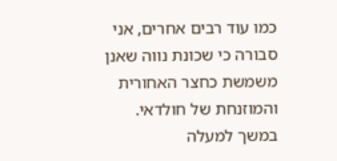כמו עוד רבים אחרים, אני סבורה כי שכונת נווה שאנן משמשת כחצר האחורית והמוזנחת של חולדאי. במשך למעלה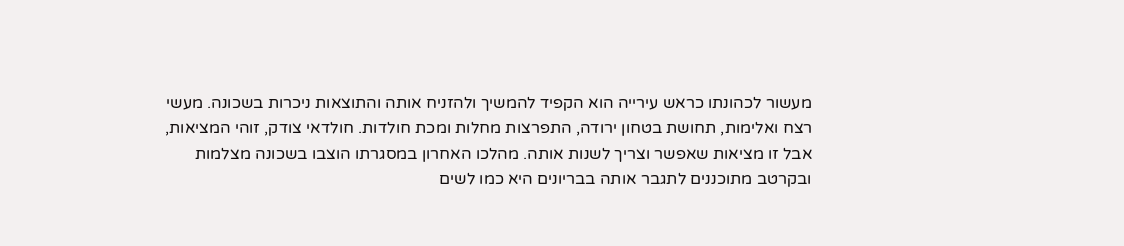מעשור לכהונתו כראש עירייה הוא הקפיד להמשיך ולהזניח אותה והתוצאות ניכרות בשכונה. מעשי רצח ואלימות, תחושת בטחון ירודה, התפרצות מחלות ומכת חולדות. חולדאי צודק, זוהי המציאות, אבל זו מציאות שאפשר וצריך לשנות אותה. מהלכו האחרון במסגרתו הוצבו בשכונה מצלמות ובקרטב מתוכננים לתגבר אותה בבריונים היא כמו לשים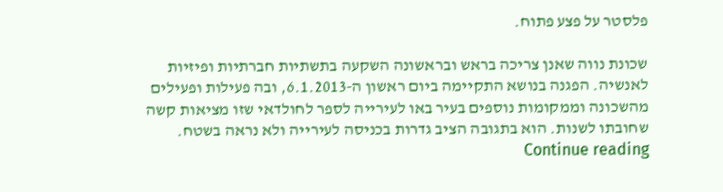פלסטר על פצע פתוח.

שכונת נווה שאנן צריכה בראש ובראשונה השקעה בתשתיות חברתיות ופיזיות לאנשיה. הפגנה בנושא התקיימה ביום ראשון ה-6.1.2013, ובה פעילות ופעילים מהשכונה וממקומות נוספים בעיר באו לעירייה לספר לחולדאי שזו מציאות קשה שחובתו לשנות. הוא בתגובה הציב גדרות בכניסה לעירייה ולא נראה בשטח. Continue reading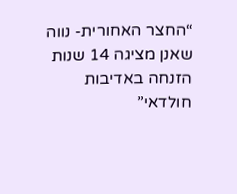“החצר האחורית- נווה שאנן מציגה 14 שנות הזנחה באדיבות חולדאי”